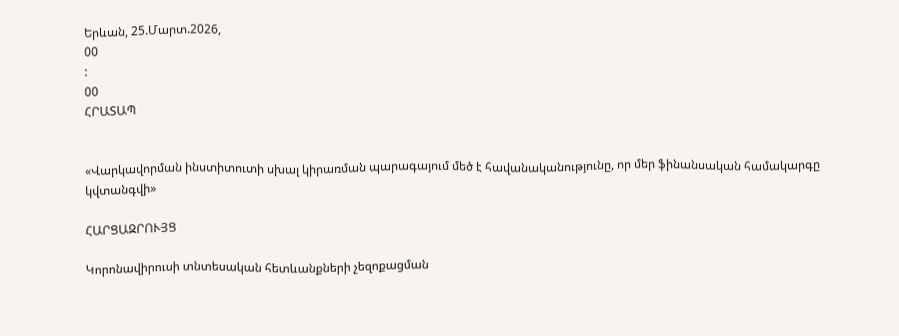Երևան, 25.Մարտ.2026,
00
:
00
ՀՐԱՏԱՊ


«Վարկավորման ինստիտուտի սխալ կիրառման պարագայում մեծ է հավանականությունը, որ մեր ֆինանսական համակարգը կվտանգվի»

ՀԱՐՑԱԶՐՈՒՅՑ

Կորոնավիրուսի տնտեսական հետևանքների չեզոքացման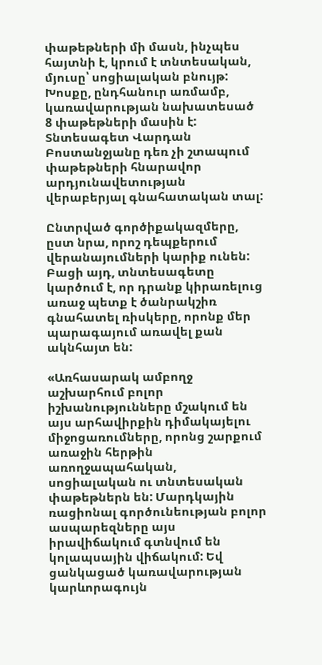փաթեթների մի մասն, ինչպես հայտնի է, կրում է տնտեսական, մյուսը՝ սոցիալական բնույթ: Խոսքը, ընդհանուր առմամբ, կառավարության նախատեսած 8 փաթեթների մասին է: Տնտեսագետ Վարդան Բոստանջյանը դեռ չի շտապում փաթեթների հնարավոր արդյունավետության վերաբերյալ գնահատական տալ:

Ընտրված գործիքակազմերը, ըստ նրա, որոշ դեպքերում վերանայումների կարիք ունեն: Բացի այդ, տնտեսագետը կարծում է, որ դրանք կիրառելուց առաջ պետք է ծանրակշիռ գնահատել ռիսկերը, որոնք մեր պարագայում առավել քան ակնհայտ են:

«Առհասարակ ամբողջ աշխարհում բոլոր իշխանությունները մշակում են այս արհավիրքին դիմակայելու միջոցառումները, որոնց շարքում առաջին հերթին առողջապահական, սոցիալական ու տնտեսական փաթեթներն են: Մարդկային ռացիոնալ գործունեության բոլոր ասպարեզները այս իրավիճակում գտնվում են կոլապսային վիճակում: Եվ ցանկացած կառավարության կարևորագույն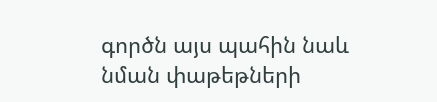գործն այս պահին նաև նման փաթեթների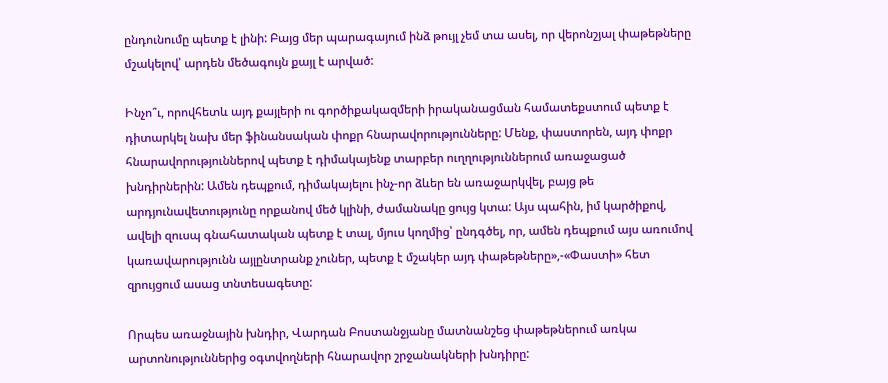ընդունումը պետք է լինի: Բայց մեր պարագայում ինձ թույլ չեմ տա ասել, որ վերոնշյալ փաթեթները մշակելով՝ արդեն մեծագույն քայլ է արված:

Ինչո՞ւ, որովհետև այդ քայլերի ու գործիքակազմերի իրականացման համատեքստում պետք է դիտարկել նախ մեր ֆինանսական փոքր հնարավորությունները: Մենք, փաստորեն, այդ փոքր հնարավորություններով պետք է դիմակայենք տարբեր ուղղություններում առաջացած խնդիրներին: Ամեն դեպքում, դիմակայելու ինչ-որ ձևեր են առաջարկվել, բայց թե արդյունավետությունը որքանով մեծ կլինի, ժամանակը ցույց կտա: Այս պահին, իմ կարծիքով, ավելի զուսպ գնահատական պետք է տալ, մյուս կողմից՝ ընդգծել, որ, ամեն դեպքում այս առումով կառավարությունն այլընտրանք չուներ, պետք է մշակեր այդ փաթեթները»,-«Փաստի» հետ զրույցում ասաց տնտեսագետը:

Որպես առաջնային խնդիր, Վարդան Բոստանջյանը մատնանշեց փաթեթներում առկա արտոնություններից օգտվողների հնարավոր շրջանակների խնդիրը: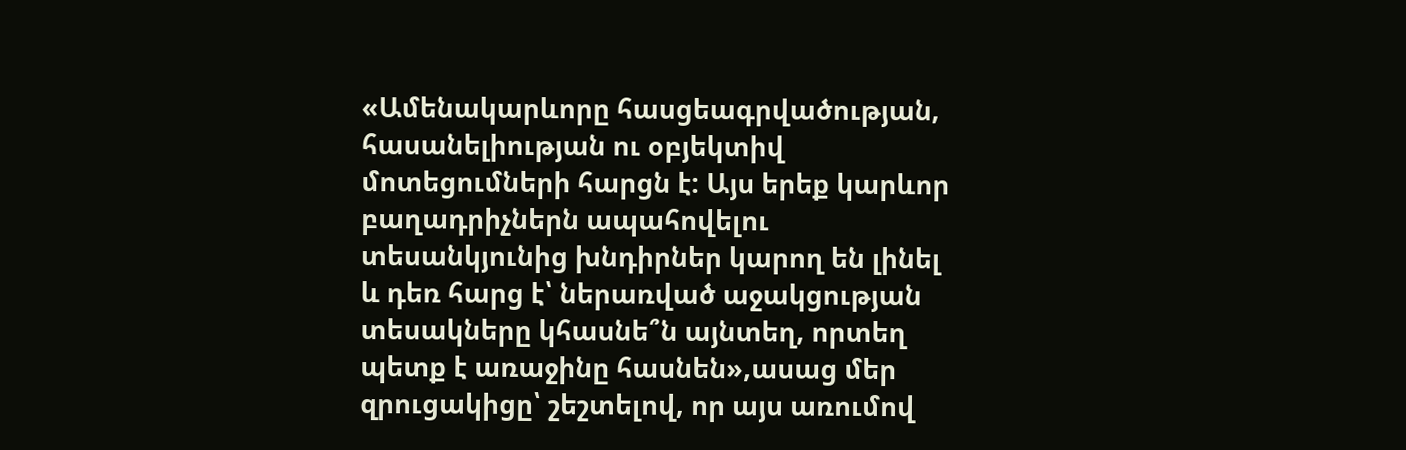«Ամենակարևորը հասցեագրվածության, հասանելիության ու օբյեկտիվ մոտեցումների հարցն է: Այս երեք կարևոր բաղադրիչներն ապահովելու տեսանկյունից խնդիրներ կարող են լինել և դեռ հարց է՝ ներառված աջակցության տեսակները կհասնե՞ն այնտեղ, որտեղ պետք է առաջինը հասնեն»,ասաց մեր զրուցակիցը՝ շեշտելով, որ այս առումով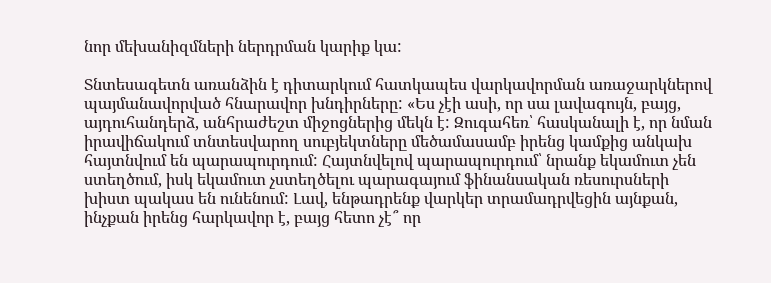նոր մեխանիզմների ներդրման կարիք կա:

Տնտեսագետն առանձին է դիտարկում հատկապես վարկավորման առաջարկներով պայմանավորված հնարավոր խնդիրները: «Ես չէի ասի, որ սա լավագույն, բայց, այդուհանդերձ, անհրաժեշտ միջոցներից մեկն է: Զուգահեռ՝ հասկանալի է, որ նման իրավիճակում տնտեսվարող սուբյեկտները մեծամասամբ իրենց կամքից անկախ հայտնվում են պարապուրդում: Հայտնվելով պարապուրդում՝ նրանք եկամուտ չեն ստեղծում, իսկ եկամուտ չստեղծելու պարագայում ֆինանսական ռեսուրսների խիստ պակաս են ունենում: Լավ, ենթադրենք վարկեր տրամադրվեցին այնքան, ինչքան իրենց հարկավոր է, բայց հետո չէ՞ որ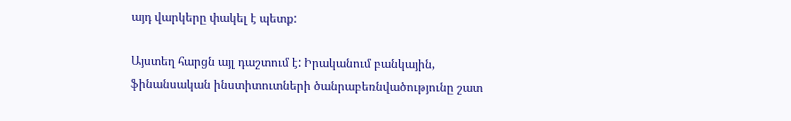այդ վարկերը փակել է պետք:

Այստեղ հարցն այլ դաշտում է: Իրականում բանկային, ֆինանսական ինստիտուտների ծանրաբեռնվածությունը շատ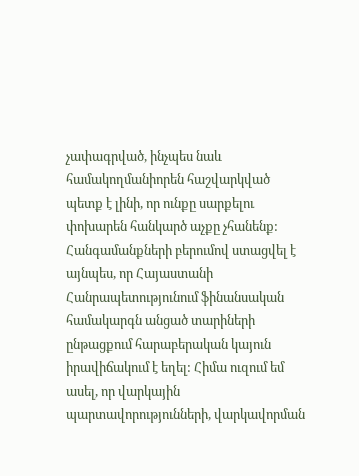չափագրված, ինչպես նաև համակողմանիորեն հաշվարկված պետք է լինի, որ ունքը սարքելու փոխարեն հանկարծ աչքը չհանենք: Հանգամանքների բերումով ստացվել է այնպես, որ Հայաստանի Հանրապետությունում ֆինանսական համակարգն անցած տարիների ընթացքում հարաբերական կայուն իրավիճակում է եղել: Հիմա ուզում եմ ասել, որ վարկային պարտավորությունների, վարկավորման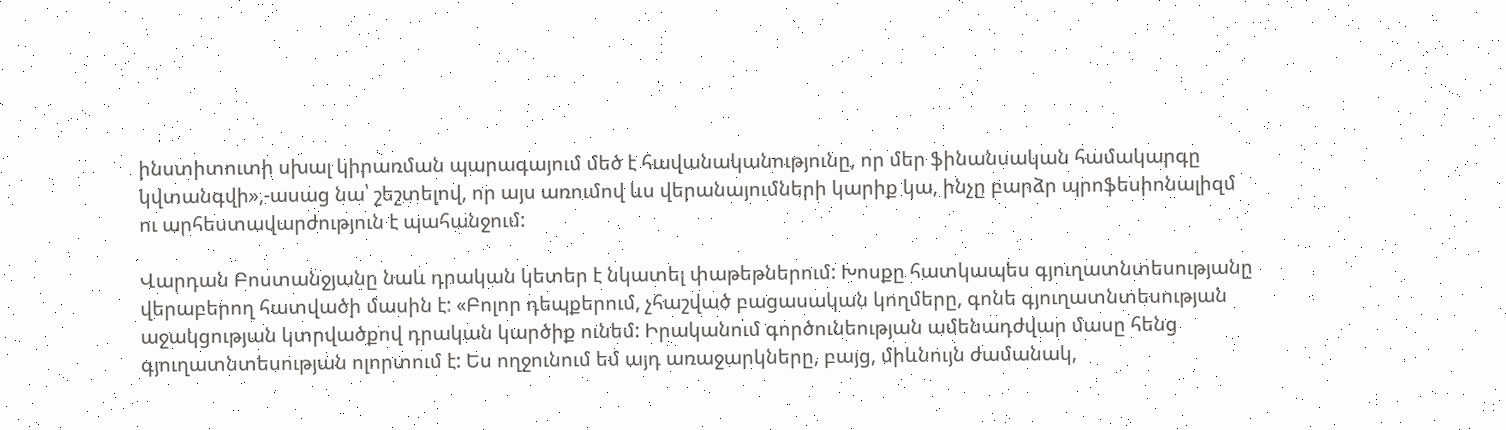ինստիտուտի սխալ կիրառման պարագայում մեծ է հավանականությունը, որ մեր ֆինանսական համակարգը կվտանգվի»,-ասաց նա՝ շեշտելով, որ այս առումով ևս վերանայումների կարիք կա, ինչը բարձր պրոֆեսիոնալիզմ ու արհեստավարժություն է պահանջում:

Վարդան Բոստանջյանը նաև դրական կետեր է նկատել փաթեթներում: Խոսքը հատկապես գյուղատնտեսությանը վերաբերող հատվածի մասին է: «Բոլոր դեպքերում, չհաշված բացասական կողմերը, գոնե գյուղատնտեսության աջակցության կտրվածքով դրական կարծիք ունեմ: Իրականում գործունեության ամենադժվար մասը հենց գյուղատնտեսության ոլորտում է: Ես ողջունում եմ այդ առաջարկները, բայց, միևնույն ժամանակ,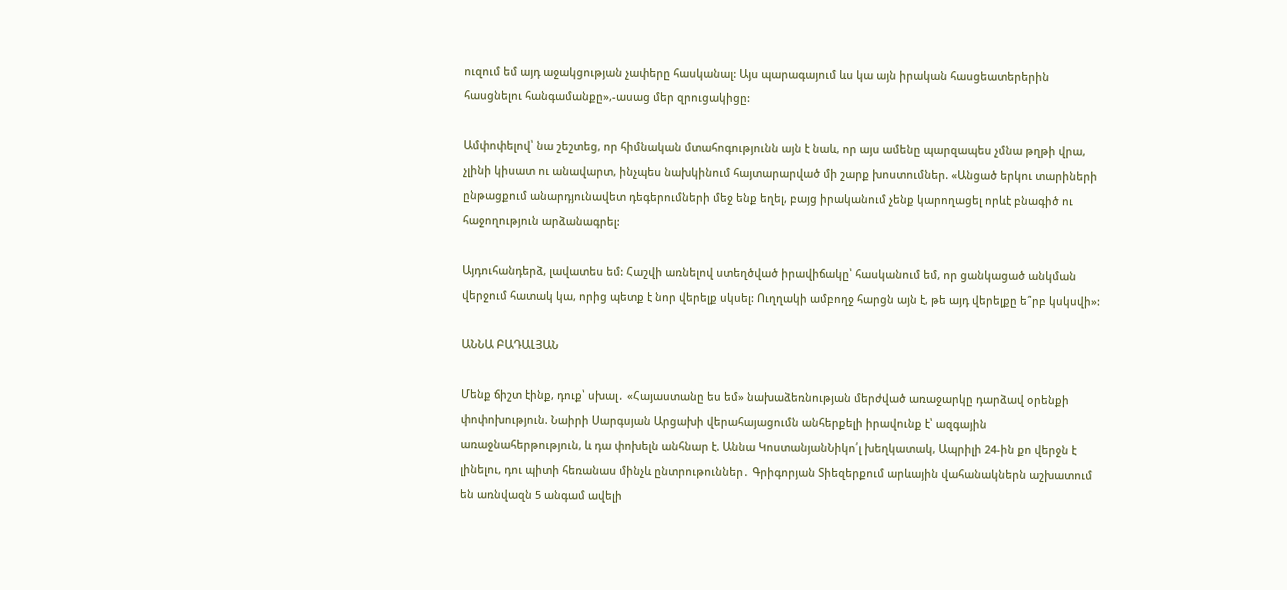ուզում եմ այդ աջակցության չափերը հասկանալ: Այս պարագայում ևս կա այն իրական հասցեատերերին հասցնելու հանգամանքը»,-ասաց մեր զրուցակիցը:

Ամփոփելով՝ նա շեշտեց, որ հիմնական մտահոգությունն այն է նաև, որ այս ամենը պարզապես չմնա թղթի վրա, չլինի կիսատ ու անավարտ, ինչպես նախկինում հայտարարված մի շարք խոստումներ. «Անցած երկու տարիների ընթացքում անարդյունավետ դեգերումների մեջ ենք եղել, բայց իրականում չենք կարողացել որևէ բնագիծ ու հաջողություն արձանագրել:

Այդուհանդերձ, լավատես եմ: Հաշվի առնելով ստեղծված իրավիճակը՝ հասկանում եմ, որ ցանկացած անկման վերջում հատակ կա, որից պետք է նոր վերելք սկսել: Ուղղակի ամբողջ հարցն այն է, թե այդ վերելքը ե՞րբ կսկսվի»:

ԱՆՆԱ ԲԱԴԱԼՅԱՆ

Մենք ճիշտ էինք, դուք՝ սխալ․ «Հայաստանը ես եմ» նախաձեռնության մերժված առաջարկը դարձավ օրենքի փոփոխություն. Նաիրի Սարգսյան Արցախի վերահայացումն անհերքելի իրավունք է՝ ազգային առաջնահերթություն, և դա փոխելն անհնար է. Աննա ԿոստանյանՆիկո՛լ խեղկատակ, Ապրիլի 24-ին քո վերջն է լինելու, դու պիտի հեռանաս մինչև ընտրութուններ․ Գրիգորյան Տիեզերքում արևային վահանակներն աշխատում են առնվազն 5 անգամ ավելի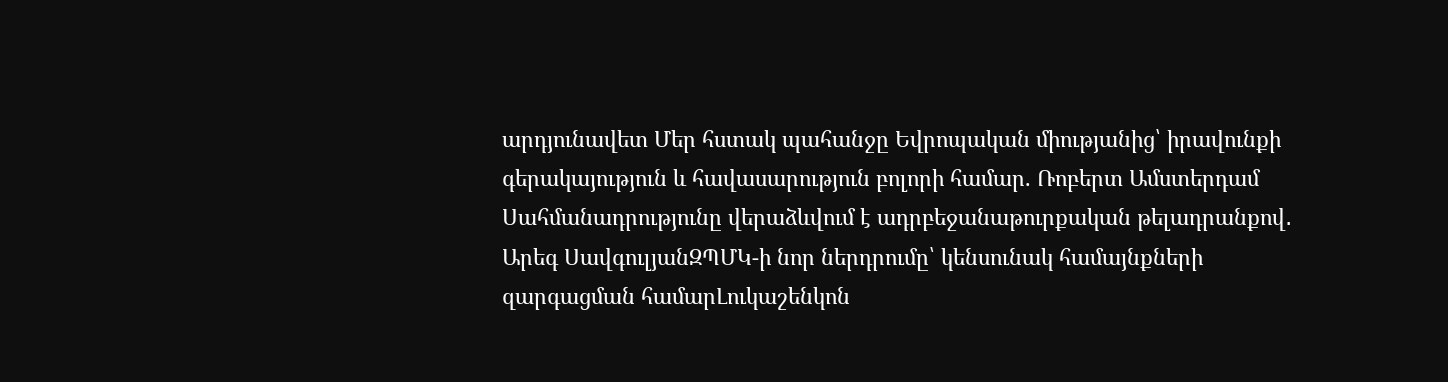արդյունավետ Մեր հստակ պահանջը Եվրոպական միությանից՝ իրավունքի գերակայություն և հավասարություն բոլորի համար. Ռոբերտ Ամստերդամ Սահմանադրությունը վերաձևվում է ադրբեջանաթուրքական թելադրանքով․ Արեգ ՍավգուլյանԶՊՄԿ-ի նոր ներդրումը՝ կենսունակ համայնքների զարգացման համարԼուկաշենկոն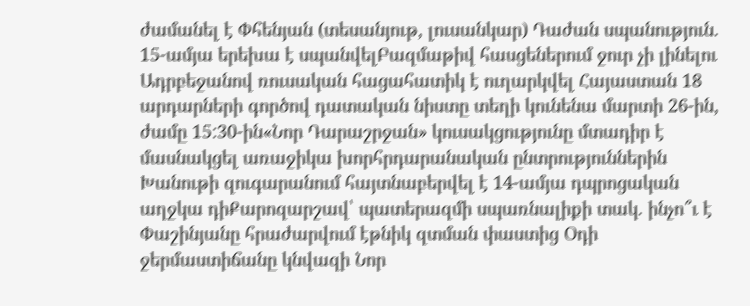ժամանել է Փհենյան (տեսանյութ, լուսանկար) Դաժան սպանություն. 15-ամյա երեխա է սպանվելԲազմաթիվ հասցեներում ջուր չի լինելու Ադրբեջանով ռուսական հացահատիկ է ուղարկվել Հայաստան 18 արդարների գործով դատական նիստը տեղի կունենա մարտի 26-ին, ժամը 15:30-ին«Նոր Դարաշրջան» կուսակցությունը մտադիր է մասնակցել առաջիկա խորհրդարանական ընտրություններին Խանութի զուգարանում հայտնաբերվել է 14-ամյա դպրոցական աղջկա դիՔարոզարշավ՝ պատերազմի սպառնալիքի տակ. ինչո՞ւ է Փաշինյանը հրաժարվում էթնիկ զտման փաստից Օդի ջերմաստիճանը կնվազի Նոր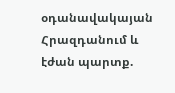օդանավակայան Հրազդանում և էժան պարտք.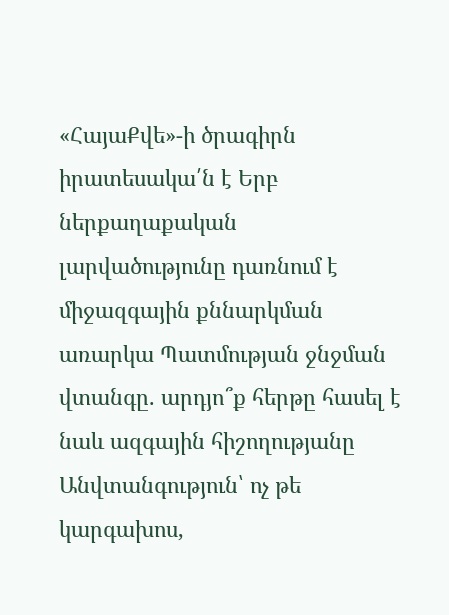«ՀայաՔվե»-ի ծրագիրն իրատեսակա՛ն է Երբ ներքաղաքական լարվածությունը դառնում է միջազգային քննարկման առարկա Պատմության ջնջման վտանգը. արդյո՞ք հերթը հասել է նաև ազգային հիշողությանը Անվտանգություն՝ ոչ թե կարգախոս,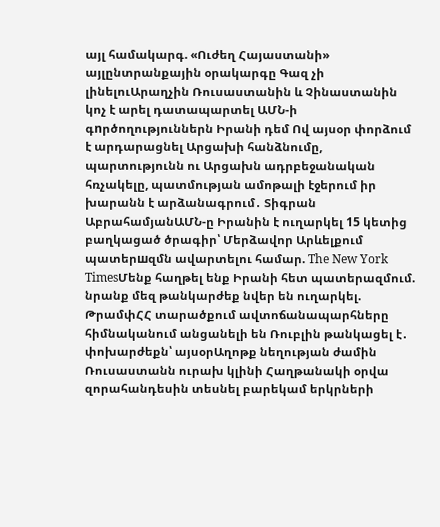այլ համակարգ. «Ուժեղ Հայաստանի» այլընտրանքային օրակարգը Գազ չի լինելուԱրաղչին Ռուսաստանին և Չինաստանին կոչ է արել դատապարտել ԱՄՆ-ի գnրծողություններն Իրանի դեմ Ով այսօր փորձում է արդարացնել Արցախի հանձնումը, պարտությունն ու Արցախն ադրբեջանական հռչակելը, պատմության ամոթալի էջերում իր խարանն է արձանագրում․ Տիգրան ԱբրահամյանԱՄՆ-ը Իրանին է ուղարկել 15 կետից բաղկացած ծրագիր՝ Մերձավոր Արևելքում պատերшզմն ավարտելու համար. The New York TimesՄենք հաղթել ենք Իրանի հետ պատերազմում. նրանք մեզ թանկարժեք նվեր են ուղարկել. ԹրամփՀՀ տարածքում ավտոճանապարհները հիմնականում անցանելի են Ռուբլին թանկացել է․ փոխարժեքն՝ այսօրԱղոթք նեղության ժամին Ռուսաստանն ուրախ կլինի Հաղթանակի օրվա զորահանդեսին տեսնել բարեկամ երկրների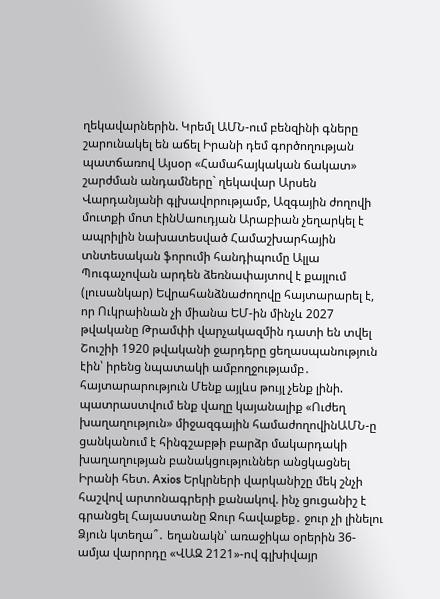ղեկավարներին. Կրեմլ ԱՄՆ-ում բենզինի գները շարունակել են աճել Իրանի դեմ գործողության պատճառով Այսօր «Համահայկական ճակատ» շարժման անդամները` ղեկավար Արսեն Վարդանյանի գլխավորությամբ, Ազգային ժողովի մուտքի մոտ էինՍաուդյան Արաբիան չեղարկել է ապրիլին նախատեսված Համաշխարհային տնտեսական ֆորումի հանդիպումը Ալլա Պուգաչովան արդեն ձեռնափայտով է քայլում (լուսանկար) Եվրահանձնաժողովը հայտարարել է, որ Ուկրաինան չի միանա ԵՄ-ին մինչև 2027 թվականը Թրամփի վարչակազմին դատի են տվել Շուշիի 1920 թվականի ջարդերը ցեղասպանություն էին՝ իրենց նպատակի ամբողջությամբ․ հայտարարություն Մենք այլևս թույլ չենք լինի. պատրաստվում ենք վաղը կայանալիք «Ուժեղ խաղաղություն» միջազգային համաժողովինԱՄՆ-ը ցանկանում է հինգշաբթի բարձր մակարդակի խաղաղության բանակցություններ անցկացնել Իրանի հետ. Axios Երկրների վարկանիշը մեկ շնչի հաշվով արտոնագրերի քանակով. ինչ ցուցանիշ է գրանցել Հայաստանը Ջուր հավաքեք․ ջուր չի լինելու Ձյուն կտեղա՞․ եղանակն՝ առաջիկա օրերին 36-ամյա վարորդը «ՎԱԶ 2121»-ով գլխիվայր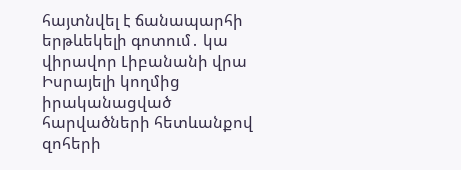հայտնվել է ճանապարհի երթևեկելի գոտում․ կա վիրավոր Լիբանանի վրա Իսրայելի կողմից իրականացված հարվածների հետևանքով զոհերի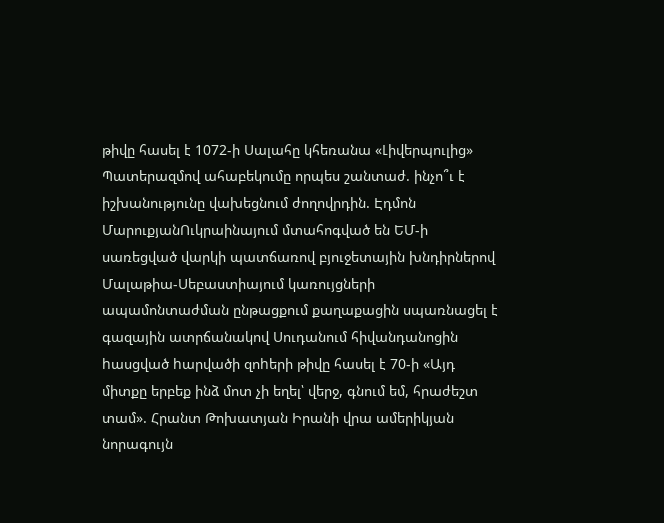թիվը հասել է 1072-ի Սալահը կհեռանա «Լիվերպուլից» Պատերազմով ահաբեկումը որպես շանտաժ. ինչո՞ւ է իշխանությունը վախեցնում ժողովրդին. Էդմոն ՄարուքյանՈւկրաինայում մտահոգված են ԵՄ-ի սառեցված վարկի պատճառով բյուջետային խնդիրներով Մալաթիա-Սեբաստիայում կառույցների ապամոնտաժման ընթացքում քաղաքացին սպառնացել է գազային ատրճանակով Սուդանում հիվանդանոցին hասցված hարվածի զոhերի թիվը հասել է 70-ի «Այդ միտքը երբեք ինձ մոտ չի եղել՝ վերջ, գնում եմ, հրաժեշտ տամ». Հրանտ Թոխատյան Իրանի վրա ամերիկյան նորագույն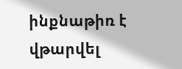ինքնաթիռ է վթարվել